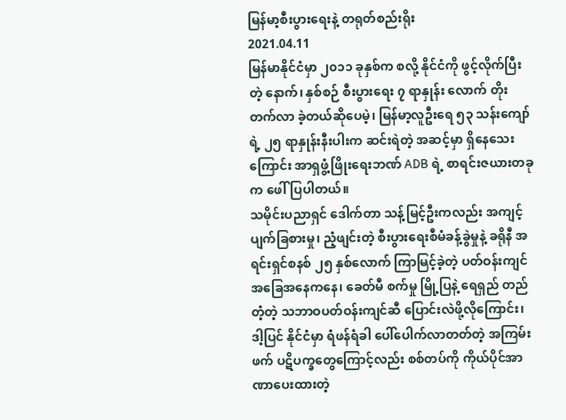မြန်မာ့စီးပွားရေးနဲ့ တရုတ်စည်းရိုး
2021.04.11
မြန်မာနိုင်ငံမှာ ၂၀၁၁ ခုနှစ်က စလို့ နိုင်ငံကို ဖွင့်လိုက်ပြီးတဲ့ နောက်၊ နှစ်စဉ် စီးပွားရေး ၇ ရာနှုန်း လောက် တိုးတက်လာ ခဲ့တယ်ဆိုပေမဲ့၊ မြန်မာ့လူဦးရေ ၅၃ သန်းကျော်ရဲ့ ၂၅ ရာနှုန်းနီးပါးက ဆင်းရဲတဲ့ အဆင့်မှာ ရှိနေသေးကြောင်း အာရှဖွံ့ဖြိုးရေးဘဏ် ADB ရဲ့ စာရင်းဇယားတခုက ဖေါ်ပြပါတယ်။
သမိုင်းပညာရှင် ဒေါက်တာ သန့်မြင့်ဦးကလည်း အကျင့်ပျက်ခြစားမှု၊ ညံ့ဖျင်းတဲ့ စီးပွားရေးစီမံခန့်ခွဲမှုနဲ့ ခရိုနီ အရင်းရှင်စနစ် ၂၅ နှစ်လောက် ကြာမြင့်ခဲ့တဲ့ ပတ်ဝန်းကျင် အခြေအနေကနေ၊ ခေတ်မီ စက်မှု မြို့ပြနဲ့ ရေရှည် တည်တံ့တဲ့ သဘာဝပတ်ဝန်းကျင်ဆီ ပြောင်းလဲဖို့လိုကြောင်း၊ ဒါ့ပြင် နိုင်ငံမှာ ရံဖန်ရံခါ ပေါ်ပေါက်လာတတ်တဲ့ အကြမ်းဖက် ပဋိပက္ခတွေကြောင့်လည်း စစ်တပ်ကို ကိုယ်ပိုင်အာဏာပေးထားတဲ့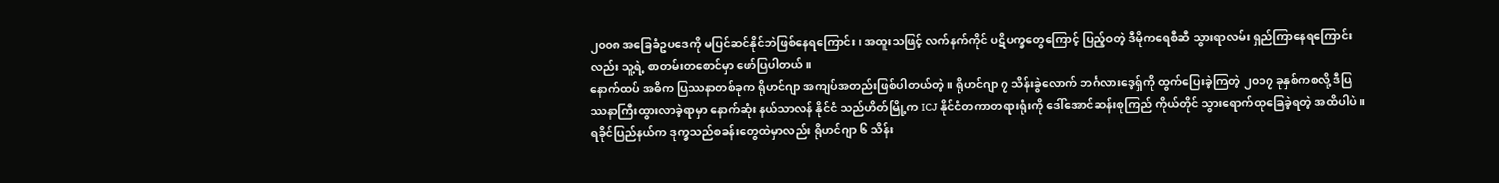၂၀၀၈ အခြေခံဥပဒေကို မပြင်ဆင်နိုင်ဘဲဖြစ်နေရကြောင်း၊ အထူးသဖြင့် လက်နက်ကိုင် ပဋိပက္ခတွေကြောင့် ပြည့်ဝတဲ့ ဒီမိုကရေစီဆီ သွားရာလမ်း ရှည်ကြာနေရကြောင်းလည်း သူ့ရဲ့ စာတမ်းတစောင်မှာ ဖော်ပြပါတယ်။
နောက်ထပ် အဓိက ပြဿနာတစ်ခုက ရိုဟင်ဂျာ အကျပ်အတည်းဖြစ်ပါတယ်တဲ့။ ရိုဟင်ဂျာ ၇ သိန်းခွဲလောက် ဘင်္ဂလားဒေ့ရှ်ကို ထွက်ပြေးခဲ့ကြတဲ့ ၂၀၁၇ ခုနှစ်ကစလို့ ဒီပြဿနာကြီးထွားလာခဲ့ရာမှာ နောက်ဆုံး နယ်သာလန် နိုင်ငံ သည်ဟိတ်မြို့က ICJ နိုင်ငံတကာတရားရုံးကို ဒေါ်အောင်ဆန်းစုကြည် ကိုယ်တိုင် သွားရောက်ထုခြေခဲ့ရတဲ့ အထိပါပဲ။ ရခိုင်ပြည်နယ်က ဒုက္ခသည်စခန်းတွေထဲမှာလည်း ရိုဟင်ဂျာ ၆ သိန်း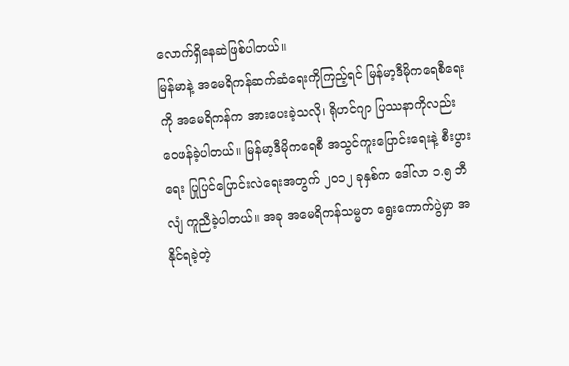လောက်ရှိနေဆဲဖြစ်ပါတယ်။
မြန်မာနဲ့ အမေရိကန်ဆက်ဆံရေးကိုကြည့်ရင် မြန်မာ့ဒီမိုကရေစီရေးကို အမေရိကန်က အားပေးခဲ့သလို၊ ရိုဟင်ဂျာ ပြဿနာကိုလည်း ဝေဖန်ခဲ့ပါတယ်။ မြန်မာ့ဒီမိုကရေစီ အသွင်ကူးပြောင်းရေးနဲ့ စီးပွားရေး ပြုပြင်ပြောင်းလဲရေးအတွက် ၂၀၁၂ ခုနှစ်က ဒေါ်လာ ၁.၅ ဘီလျံ ကူညီခဲ့ပါတယ်။ အခု အမေရိကန်သမ္မတ ရွေးကောက်ပွဲမှာ အနိုင်ရခဲ့တဲ့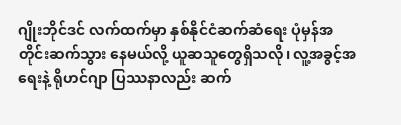ဂျိုးဘိုင်ဒင် လက်ထက်မှာ နှစ်နိုင်ငံဆက်ဆံရေး ပုံမှန်အတိုင်းဆက်သွား နေမယ်လို့ ယူဆသူတွေရှိသလို၊ လူ့အခွင့်အရေးနဲ့ ရိုဟင်ဂျာ ပြဿနာလည်း ဆက်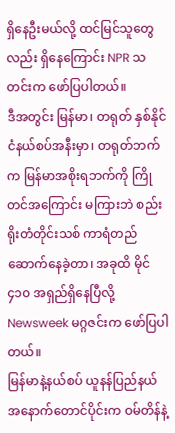ရှိနေဦးမယ်လို့ ထင်မြင်သူတွေလည်း ရှိနေကြောင်း NPR သတင်းက ဖော်ပြပါတယ်။
ဒီအတွင်း မြန်မာ၊ တရုတ် နှစ်နိုင်ငံနယ်စပ်အနီးမှာ၊ တရုတ်ဘက်က မြန်မာအစိုးရဘက်ကို ကြိုတင်အကြောင်း မကြားဘဲ စည်းရိုးတံတိုင်းသစ် ကာရံတည်ဆောက်နေခဲ့တာ၊ အခုထိ မိုင် ၄၁၀ အရှည်ရှိနေပြီလို့ Newsweek မဂ္ဂဇင်းက ဖော်ပြပါတယ်။
မြန်မာနဲ့နယ်စပ် ယူနန်ပြည်နယ် အနောက်တောင်ပိုင်းက ဝမ်တိန်နဲ့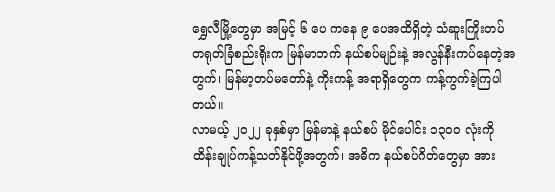ရွှေလီမြို့တွေမှာ အမြင့် ၆ ပေ ကနေ ၉ ပေအထိရှိတဲ့ သံဆူးကြိုးတပ် တရုတ်ခြံစည်းရိုးက မြန်မာဘက် နယ်စပ်မျဉ်းနဲ့ အလွန်နီးကပ်နေတဲ့အတွက်၊ မြန်မာ့တပ်မတော်နဲ့ ကိုးကန့် အရာရှိတွေက ကန့်ကွက်ခဲ့ကြပါတယ်။
လာမယ့် ၂၀၂၂ ခုနှစ်မှာ မြန်မာနဲ့ နယ်စပ် မိုင်ပေါင်း ၁၃၀၀ လုံးကို ထိန်းချုပ်ကန့်သတ်နိုင်ဖို့အတွက်၊ အဓိက နယ်စပ်ဂိတ်တွေမှာ အား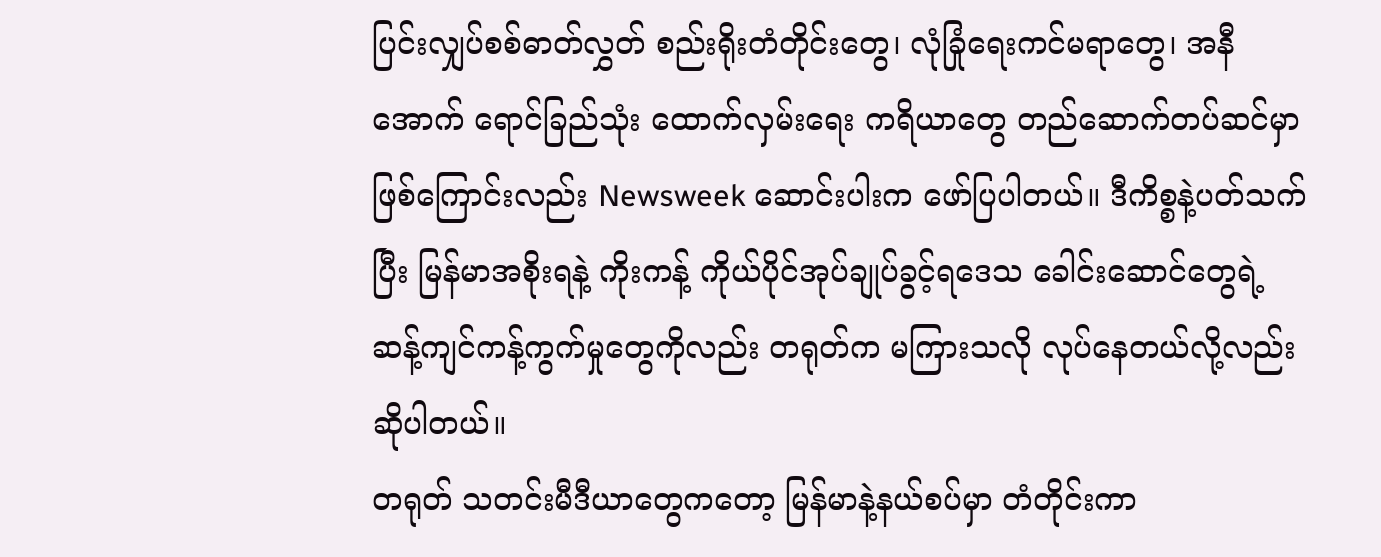ပြင်းလျှပ်စစ်ဓာတ်လွှတ် စည်းရိုးတံတိုင်းတွေ၊ လုံခြုံရေးကင်မရာတွေ၊ အနီအောက် ရောင်ခြည်သုံး ထောက်လှမ်းရေး ကရိယာတွေ တည်ဆောက်တပ်ဆင်မှာ ဖြစ်ကြောင်းလည်း Newsweek ဆောင်းပါးက ဖော်ပြပါတယ်။ ဒီကိစ္စနဲ့ပတ်သက်ပြီး မြန်မာအစိုးရနဲ့ ကိုးကန့် ကိုယ်ပိုင်အုပ်ချုပ်ခွင့်ရဒေသ ခေါင်းဆောင်တွေရဲ့ ဆန့်ကျင်ကန့်ကွက်မှုတွေကိုလည်း တရုတ်က မကြားသလို လုပ်နေတယ်လို့လည်း ဆိုပါတယ်။
တရုတ် သတင်းမီဒီယာတွေကတော့ မြန်မာနဲ့နယ်စပ်မှာ တံတိုင်းကာ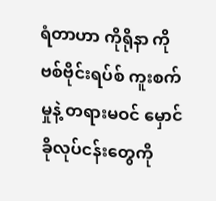ရံတာဟာ ကိုရိုနာ ကိုဗစ်ဗိုင်းရပ်စ် ကူးစက်မှုနဲ့ တရားမဝင် မှောင်ခိုလုပ်ငန်းတွေကို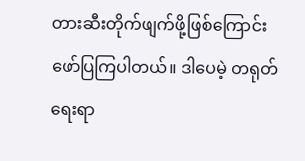တားဆီးတိုက်ဖျက်ဖို့ဖြစ်ကြောင်း ဖော်ပြကြပါတယ်။ ဒါပေမဲ့ တရုတ်ရေးရာ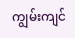ကျွမ်းကျင်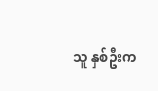သူ နှစ်ဦးက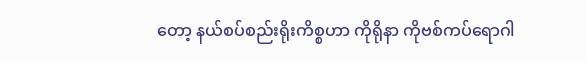တော့ နယ်စပ်စည်းရိုးကိစ္စဟာ ကိုရိုနာ ကိုဗစ်ကပ်ရောဂါ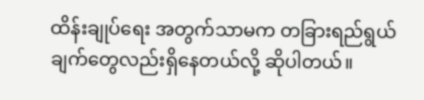ထိန်းချုပ်ရေး အတွက်သာမက တခြားရည်ရွယ်ချက်တွေလည်းရှိနေတယ်လို့ ဆိုပါတယ်။